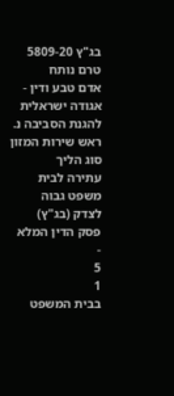בג"ץ 5809-20
טרם נותח
אדם טבע ודין - אגודה ישראלית להגנת הסביבה נ. ראש שירות המזון
סוג הליך
עתירה לבית משפט גבוה לצדק (בג"ץ)
פסק הדין המלא
-
5
1
בבית המשפט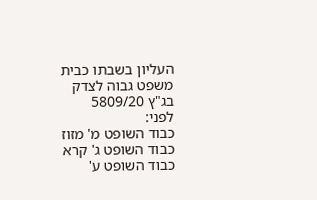העליון בשבתו כבית משפט גבוה לצדק
בג"ץ 5809/20
לפני:
כבוד השופט מ' מזוז
כבוד השופט ג' קרא
כבוד השופט ע'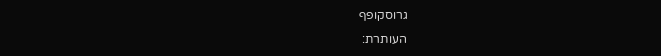גרוסקופף
העותרת: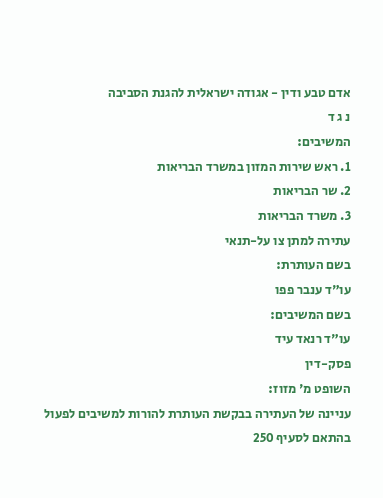אדם טבע ודין - אגודה ישראלית להגנת הסביבה
נ ג ד
המשיבים:
1. ראש שירות המזון במשרד הבריאות
2. שר הבריאות
3. משרד הבריאות
עתירה למתן צו על-תנאי
בשם העותרת:
עו"ד ענבר פפו
בשם המשיבים:
עו"ד רנאד עיד
פסק-דין
השופט מ' מזוז:
עניינה של העתירה בבקשת העותרת להורות למשיבים לפעול בהתאם לסעיף 250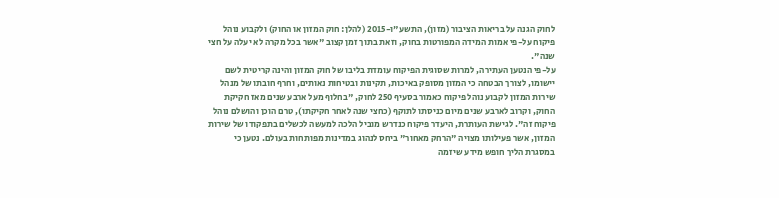לחוק הגנה על בריאות הציבור (מזון), התשע"ו-2015 (להלן: חוק המזון או החוק) ולקבוע נוהל פיקוח על-פי אמות המידה המפורטות בחוק, וזאת בתוך זמן קצוב "אשר בכל מקרה לא יעלה על חצי שנה".
על-פי הנטען העתירה, למרות שסוגית הפיקוח עומדת בליבו של חוק המזון והינה קריטית לשם יישומו, לצורך הבטחה כי המזון מסופק באיכות, תקינות ובטיחות נאותים, וחרף חובתו של מנהל שירות המזון לקבוע נוהל פיקוח כאמור בסעיף 250 לחוק, "בחלוף מעל ארבע שנים מאז חקיקת החוק, וקרוב לארבע שנים מיום כניסתו לתוקף (כחצי שנה לאחר חקיקתו), טרם הוכן והושלם נוהל פיקוח זה". לגישת העותרת, היעדר פיקוח כנדרש מוביל הלכה למעשה לכשלים בתפקודו של שירות המזון, אשר פעילותו מצויה "הרחק מאחור" ביחס לנהוג במדינות מפותחות בעולם. נטען כי במסגרת הליך חופש מידע שיזמה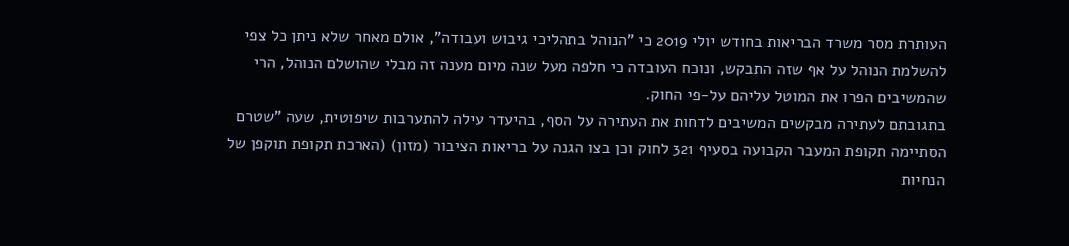העותרת מסר משרד הבריאות בחודש יולי 2019 כי "הנוהל בתהליכי גיבוש ועבודה", אולם מאחר שלא ניתן כל צפי להשלמת הנוהל על אף שזה התבקש, ונוכח העובדה כי חלפה מעל שנה מיום מענה זה מבלי שהושלם הנוהל, הרי שהמשיבים הפרו את המוטל עליהם על-פי החוק.
בתגובתם לעתירה מבקשים המשיבים לדחות את העתירה על הסף, בהיעדר עילה להתערבות שיפוטית, שעה "שטרם הסתיימה תקופת המעבר הקבועה בסעיף 321 לחוק וכן בצו הגנה על בריאות הציבור (מזון) (הארכת תקופת תוקפן של הנחיות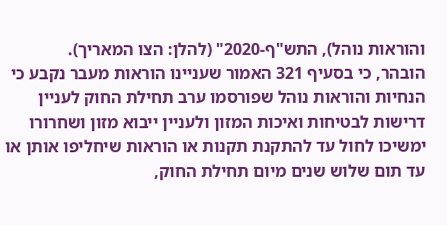והוראות נוהל), התש"ף-2020" (להלן: הצו המאריך).
הובהר, כי בסעיף 321 האמור שעניינו הוראות מעבר נקבע כי הנחיות והוראות נוהל שפורסמו ערב תחילת החוק לעניין דרישות לבטיחות ואיכות המזון ולעניין ייבוא מזון ושחרורו ימשיכו לחול עד להתקנת תקנות או הוראות שיחליפו אותן או עד תום שלוש שנים מיום תחילת החוק,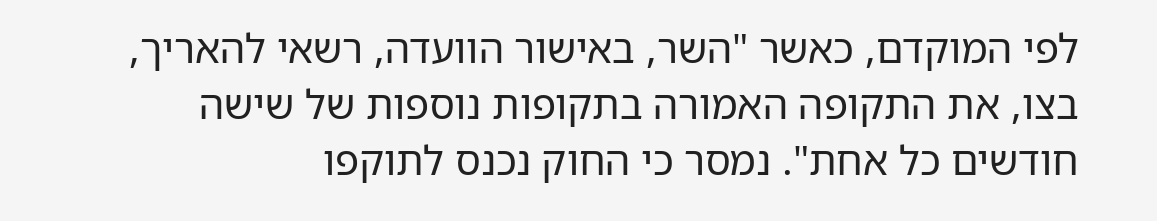לפי המוקדם, כאשר "השר, באישור הוועדה, רשאי להאריך, בצו, את התקופה האמורה בתקופות נוספות של שישה חודשים כל אחת". נמסר כי החוק נכנס לתוקפו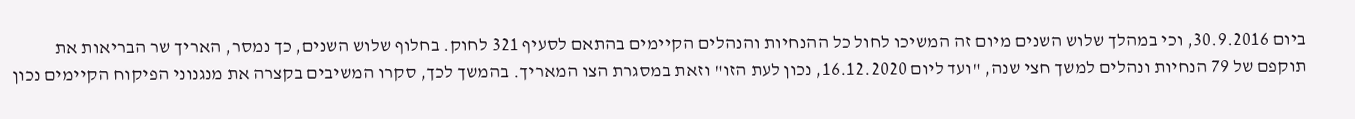ביום 30.9.2016, וכי במהלך שלוש השנים מיום זה המשיכו לחול כל ההנחיות והנהלים הקיימים בהתאם לסעיף 321 לחוק. בחלוף שלוש השנים, כך נמסר, האריך שר הבריאות את תוקפם של 79 הנחיות ונהלים למשך חצי שנה, "ועד ליום 16.12.2020, נכון לעת הזו" וזאת במסגרת הצו המאריך. בהמשך לכך, סקרו המשיבים בקצרה את מנגנוני הפיקוח הקיימים נכון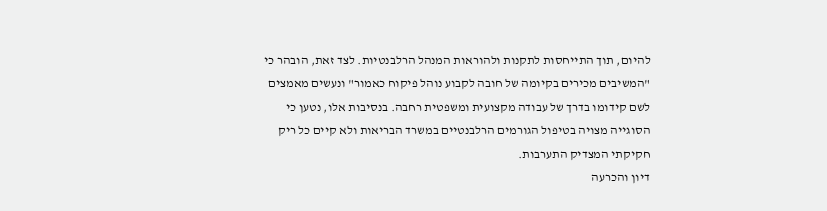להיום, תוך התייחסות לתקנות ולהוראות המנהל הרלבנטיות. לצד זאת, הובהר כי "המשיבים מכירים בקיומה של חובה לקבוע נוהל פיקוח כאמור" ונעשים מאמצים לשם קידומו בדרך של עבודה מקצועית ומשפטית רחבה. בנסיבות אלו, נטען כי הסוגייה מצויה בטיפול הגורמים הרלבנטיים במשרד הבריאות ולא קיים כל ריק חקיקתי המצדיק התערבות.
דיון והכרעה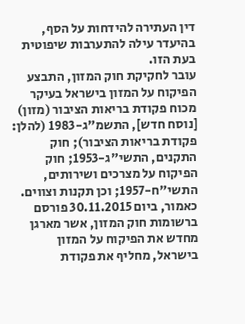דין העתירה להידחות על הסף, בהיעדר עילה להתערבות שיפוטית בעת הזו.
עובר לחקיקת חוק המזון, התבצע הפיקוח על המזון בישראל בעיקר מכוח פקודת בריאות הציבור (מזון) [נוסח חדש], התשמ"ג-1983 (להלן: פקודת בריאות הציבור); חוק התקנים, התשי"ג-1953; חוק הפיקוח על מצרכים ושירותים, התשי"ח-1957; וכן תקנות וצווים. כאמור, ביום 30.11.2015 פורסם ברשומות חוק המזון, אשר מארגן מחדש את הפיקוח על המזון בישראל, מחליף את פקודת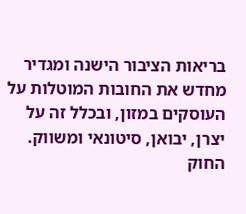בריאות הציבור הישנה ומגדיר מחדש את החובות המוטלות על העוסקים במזון, ובכלל זה על יצרן, יבואן, סיטונאי ומשווק. החוק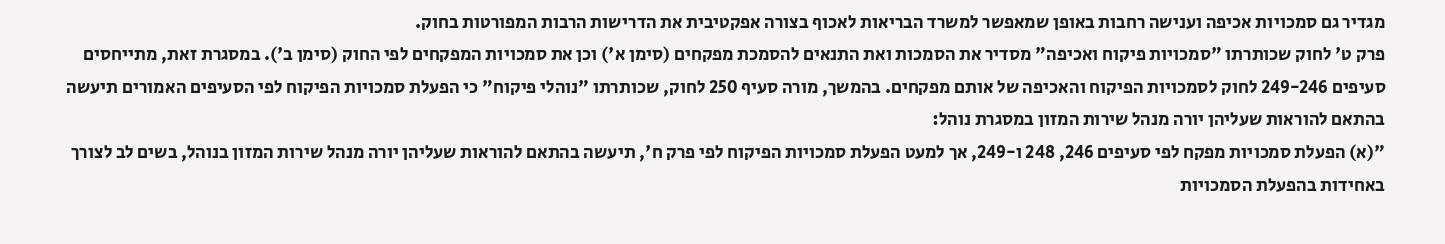מגדיר גם סמכויות אכיפה וענישה רחבות באופן שמאפשר למשרד הבריאות לאכוף בצורה אפקטיבית את הדרישות הרבות המפורטות בחוק.
פרק ט' לחוק שכותרתו "סמכויות פיקוח ואכיפה" מסדיר את הסמכות ואת התנאים להסמכת מפקחים (סימן א') וכן את סמכויות המפקחים לפי החוק (סימן ב'). במסגרת זאת, מתייחסים סעיפים 249-246 לחוק לסמכויות הפיקוח והאכיפה של אותם מפקחים. בהמשך, מורה סעיף 250 לחוק, שכותרתו "נוהלי פיקוח" כי הפעלת סמכויות הפיקוח לפי הסעיפים האמורים תיעשה בהתאם להוראות שעליהן יורה מנהל שירות המזון במסגרת נוהל:
"(א) הפעלת סמכויות מפקח לפי סעיפים 246, 248 ו-249, אך למעט הפעלת סמכויות הפיקוח לפי פרק ח', תיעשה בהתאם להוראות שעליהן יורה מנהל שירות המזון בנוהל, בשים לב לצורך באחידות בהפעלת הסמכויות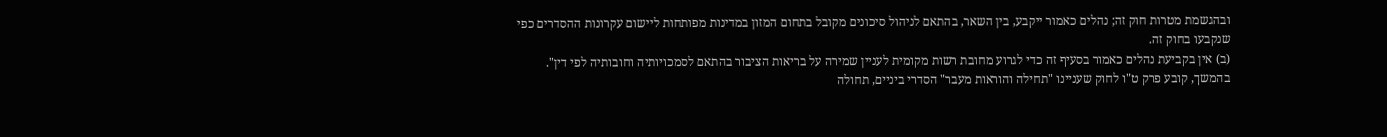ובהגשמת מטרות חוק זה; נהלים כאמור ייקבע, בין השאר, בהתאם לניהול סיכונים מקובל בתחום המזון במדינות מפותחות ליישום עקרונות ההסדרים כפי שנקבעו בחוק זה.
(ב) אין בקביעת נהלים כאמור בסעיף זה כדי לגרוע מחובת רשות מקומית לעניין שמירה על בריאות הציבור בהתאם לסמכויותיה וחובותיה לפי דין".
בהמשך, קובע פרק ט"ו לחוק שעניינו "תחילה והוראות מעבר" הסדרי ביניים, תחולה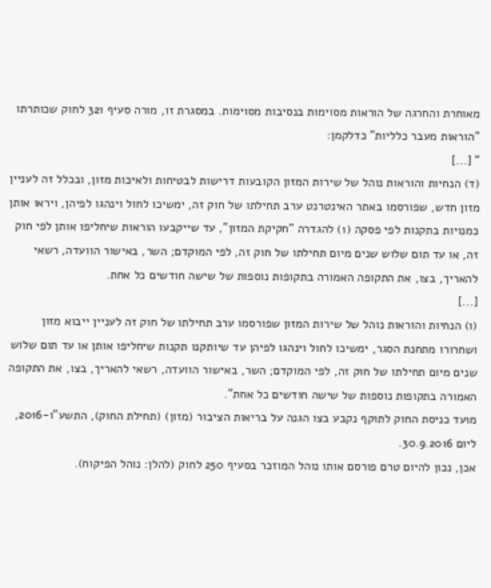מאוחרת והחרגה של הוראות מסוימות בנסיבות מסוימות. במסגרת זו, מורה סעיף 321 לחוק שכותרתו "הוראות מעבר כלליות" כדלקמן:
" [...]
(ד) הנחיות והוראות נוהל של שירות המזון הקובעות דרישות לבטיחות ולאיכות מזון, ובכלל זה לעניין מזון חדש, שפורסמו באתר האינטרנט ערב תחילתו של חוק זה, ימשיכו לחול וינהגו לפיהן, ויראו אותן כמנויות בתקנות לפי פסקה (1) להגדרה "חקיקת המזון", עד שייקבעו הוראות שיחליפו אותן לפי חוק זה, או עד תום שלוש שנים מיום תחילתו של חוק זה, לפי המוקדם; השר, באישור הוועדה, רשאי להאריך, בצו, את התקופה האמורה בתקופות נוספות של שישה חודשים כל אחת.
[...]
(ו) הנחיות והוראות נוהל של שירות המזון שפורסמו ערב תחילתו של חוק זה לעניין ייבוא מזון ושחרורו מתחנת הסגר, ימשיכו לחול וינהגו לפיהן עד שיותקנו תקנות שיחליפו אותן או עד תום שלוש שנים מיום תחילתו של חוק זה, לפי המוקדם; השר, באישור הוועדה, רשאי להאריך, בצו, את התקופה האמורה בתקופות נוספות של שישה חודשים כל אחת".
מועד כניסת החוק לתוקף נקבע בצו הגנה על בריאות הציבור (מזון) (תחילת החוק), התשע"ו-2016, ליום 30.9.2016.
אכן, נכון להיום טרם פורסם אותו נוהל המוזכר בסעיף 250 לחוק (להלן: נוהל הפיקוח).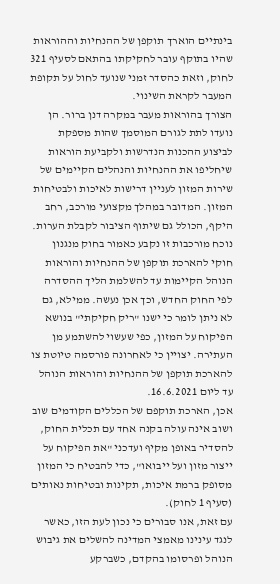בינתיים הוארך תוקפן של ההנחיות וההוראות שהיו בתוקף עובר לחקיקתו בהתאם לסעיף 321 לחוק, וזאת כהסדר זמני שנועד לחול על תקופת המעבר לקראת השינוי.
הצורך בהוראות מעבר במקרה דנן ברור. הן נועדו לתת לגורם המוסמך שהות מספקת לביצוע ההכנות הנדרשות ולקביעת הוראות שיחליפו את ההנחיות והנהלים הקיימים של שירות המזון לעניין דרישות לאיכות ולבטיחות המזון. המדובר במהלך מקצועי מורכב, רחב היקף, הכולל גם שיתוף הציבור לקבלת הערות. נוכח מורכבות זו נקבע כאמור בחוק מנגנון חוקי להארכת תוקפן של ההנחיות והוראות הנוהל הקיימות עד להשלמת הליך ההסדרה לפי החוק החדש, וכך אכן נעשה. ממילא, גם לא ניתן לומר כי ישנו "ריק חקיקתי" בנושא הפיקוח על המזון, כפי שעשוי להשתמע מן העתירה. יצויין כי לאחרונה פורסמה טיוטת צו להארכת תוקפן של ההנחיות והוראות הנוהל עד ליום 16.6.2021.
אכן, הארכת תוקפם של הכללים הקודמים שוב ושוב אינה עולה בקנה אחד עם תכלית החוק, להסדיר באופן מקיף ועדכני "את הפיקוח על ייצור מזון ועל ייבואו", כדי להבטיח כי המזון מסופק ברמת איכות, תקינות ובטיחות נאותים (סעיף 1 לחוק).
עם זאת, אנו סבורים כי נכון לעת הזו, כאשר לנגד עינינו מאמצי המדינה להשלים את גיבוש הנוהל ופרסומו בהקדם, כשברקע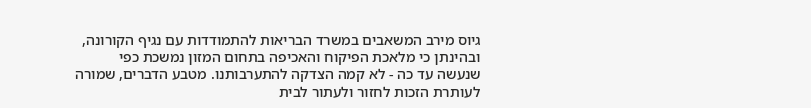גיוס מירב המשאבים במשרד הבריאות להתמודדות עם נגיף הקורונה, ובהינתן כי מלאכת הפיקוח והאכיפה בתחום המזון נמשכת כפי שנעשה עד כה - לא קמה הצדקה להתערבותנו. מטבע הדברים, שמורה לעותרת הזכות לחזור ולעתור לבית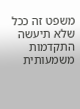משפט זה ככל שלא תיעשה התקדמות משמעותית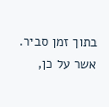בתוך זמן סביר.
אשר על כן,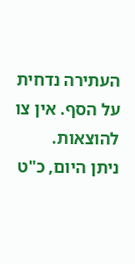העתירה נדחית על הסף. אין צו להוצאות.
ניתן היום, כ"ט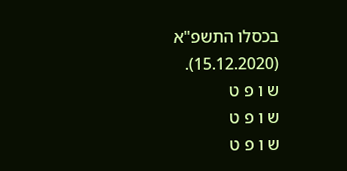בכסלו התשפ"א (15.12.2020).
ש ו פ ט
ש ו פ ט
ש ו פ ט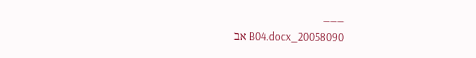___
20058090_B04.docx אב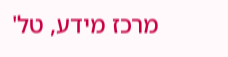מרכז מידע, טל'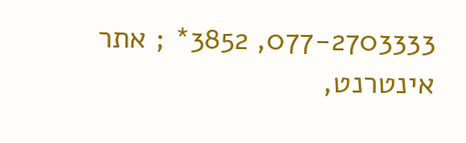077-2703333, 3852* ; אתר אינטרנט,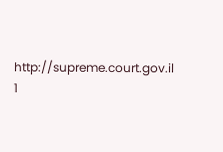http://supreme.court.gov.il
1